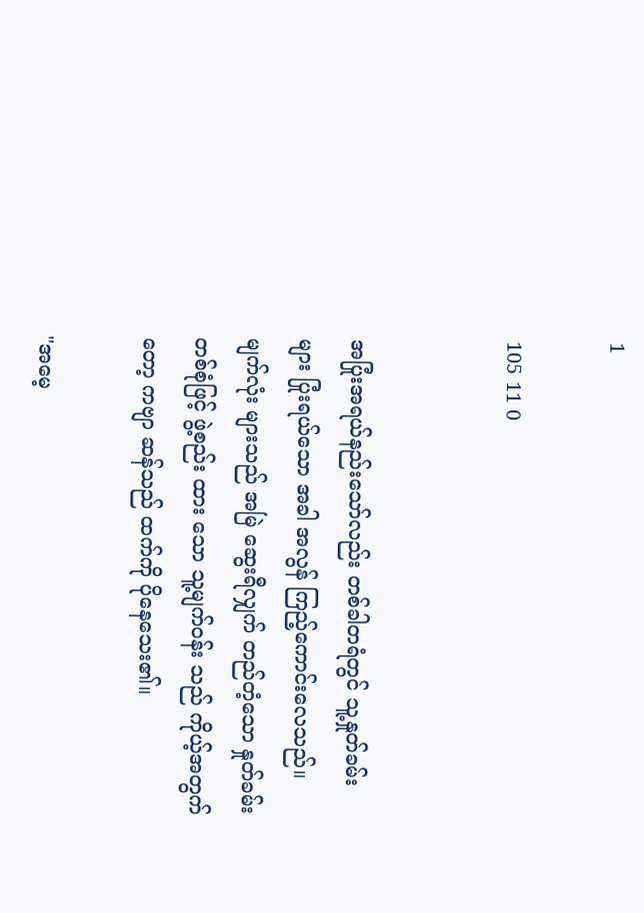1

105 11 0


အပြုံးအရယ်နည်းသော်လည်း တစ်ခါတရံတွင် သူ့နှုတ်ခမ်းများ ပြုံး‌ရယ်သော အခါ အလွန် ကြည့်ကောင်းလေသည်။
မျက်လုံး များသည် အမြဲ ဆွေးရီလျှက် တည်တံ့သော နှုတ်ခမ်း တစ်စုံဖြင့် ဖွဲ့စည်း ထား သော သူ့မျက်ဝန်း သည် ကိုယ့်အတွက်တော့ ကဗျာ ဆန်သည် ထက်ကို ပိုနေသေး၏။

"အမေ့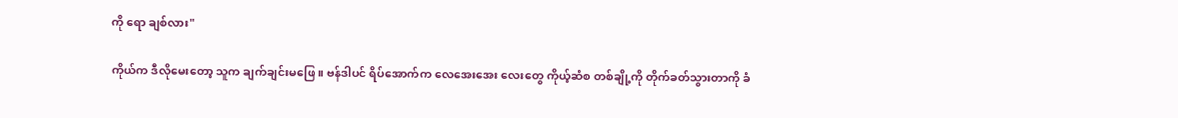ကို ရော ချစ်လား"

ကိုယ်က ဒီလိုမေးတော့ သူက ချက်ချင်းမဖြေ။ ဗန်ဒါပင် ရိပ်အောက်က လေအေးအေး လေးတွေ ကိုယ့်ဆံစ တစ်ချို့ကို တိုက်ခတ်သွားတာကို ခံ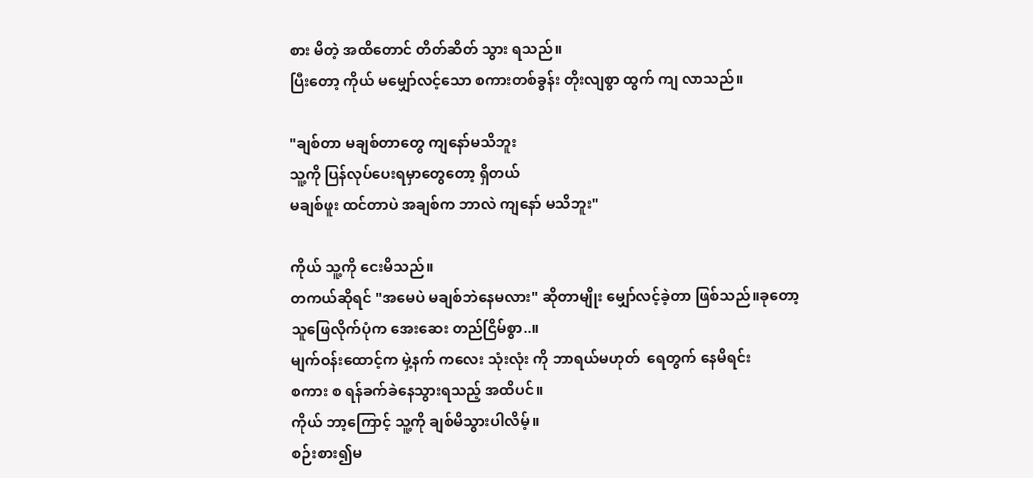စား မိတဲ့ အထိတောင် တိတ်ဆိတ် သွား ရသည်။
ပြီးတော့ ကိုယ် မမျှော်လင့်သော စကားတစ်ခွန်း တိုးလျစွာ ထွက် ကျ လာသည်။

"ချစ်တာ မချစ်တာတွေ ကျနော်မသိဘူး
သူ့ကို ပြန်လုပ်ပေးရမှာတွေတော့ ရှိတယ်
မချစ်ဖူး ထင်တာပဲ အချစ်က ဘာလဲ ကျနော် မသိဘူး"

ကိုယ် သူ့ကို ငေးမိသည်။
တကယ်ဆိုရင် "အမေပဲ မချစ်ဘဲနေမလား" ဆိုတာမျိုး မျှော်လင့်ခဲ့တာ ဖြစ်သည်။ခုတော့
သူဖြေလိုက်ပုံက အေးဆေး တည်ငြိမ်စွာ..။
မျက်ဝန်းထောင့်က မှဲ့နက် ကလေး သုံးလုံး ကို ဘာရယ်မဟုတ်  ရေတွက် နေမိရင်း
စကား စ ရန်ခက်ခဲနေသွားရသည့် အထိပင်။
ကိုယ် ဘာ့ကြောင့် သူ့ကို ချစ်မိသွားပါလိမ့်။
စဉ်းစား၍မ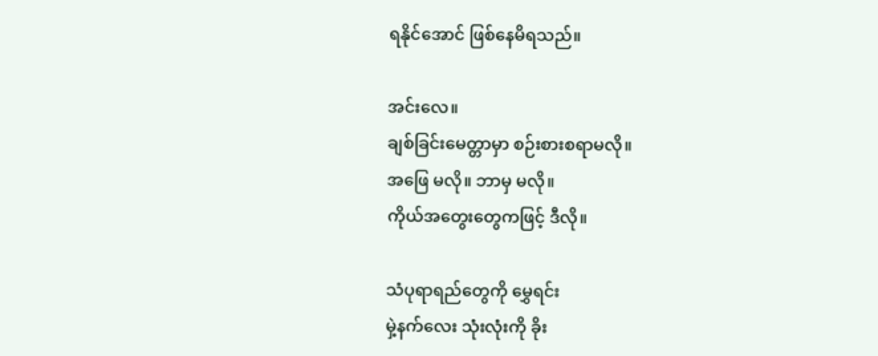ရနိုင်အောင် ဖြစ်နေမိရသည်။

အင်းလေ။
ချစ်ခြင်းမေတ္တာမှာ စဉ်းစားစရာမလို။
အဖြေ မလို။ ဘာမှ မလို။
ကိုယ်အတွေးတွေကဖြင့် ဒီလို။

သံပုရာရည်တွေကို မွှေရင်း
မှဲ့နက်လေး သုံးလုံးကို ခိုး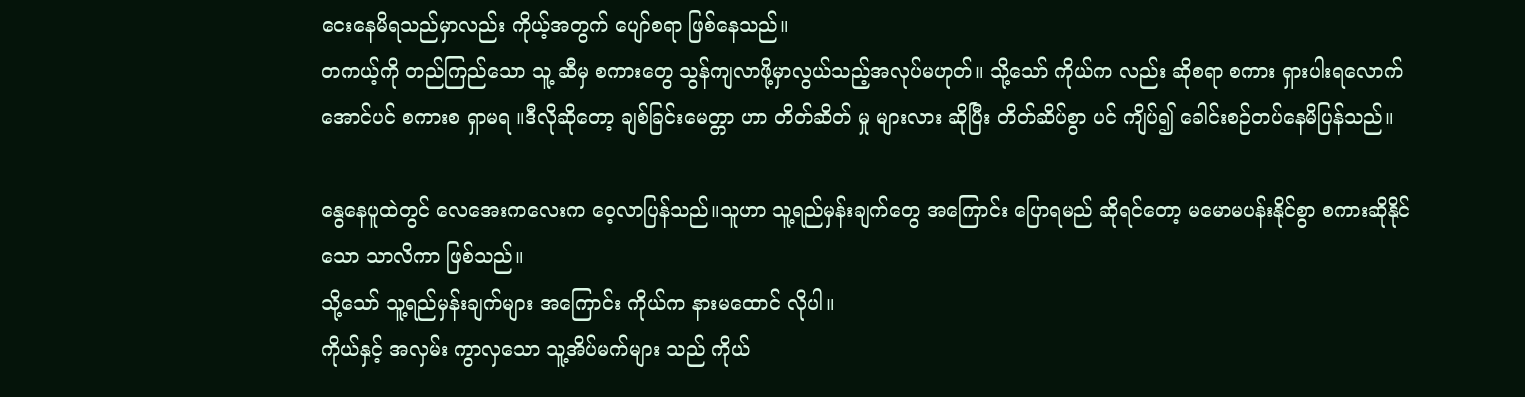ငေးနေမိရသည်မှာလည်း ကိုယ့်အတွက် ပျော်စရာ ဖြစ်နေသည်။
တကယ့်ကို တည်ကြည်သော သူ့ ဆီမှ စကားတွေ သွန်ကျလာဖို့မှာလွယ်သည့်အလုပ်မဟုတ်။ သို့သော် ကိုယ်က လည်း ဆိုစရာ စကား ရှားပါးရလောက်အောင်ပင် စကားစ ရှာမရ ။ဒီလိုဆိုတော့ ချစ်ခြင်းမေတ္တာ ဟာ တိတ်ဆိတ် မှု များလား ဆိုပြီး တိတ်ဆိပ်စွာ ပင် ကျိပ်၍ ခေါင်းစဉ်‌တပ်နေမိပြန်သည်။

နွေနေပူထဲတွင် လေအေးကလေးက ဝေ့လာပြန်သည်။သူဟာ သူ့ရည်မှန်းချက်တွေ အကြောင်း ပြောရမည် ဆိုရင်တော့ မမောမပန်းနိုင်စွာ စကားဆိုနိုင်သော သာလိကာ ဖြစ်သည်။
သို့သော် သူ့ရည်မှန်းချက်များ အကြောင်း ကိုယ်က နားမထောင် လိုပါ။
ကိုယ်နှင့် အလှမ်း ကွာလှသော သူ့အိပ်မက်များ သည် ကိုယ်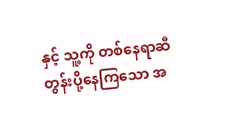နှင့် သူ့ကို တစ်နေရာဆီ တွန်းပို့နေကြသော အ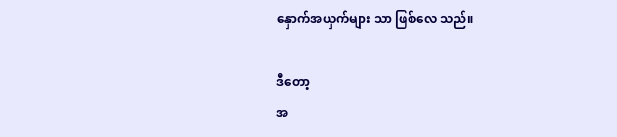နှောက်အယှက်များ သာ ဖြစ်လေ သည်။

ဒီတော့
အ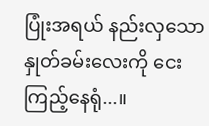ပြုံးအရယ် နည်းလှသော
နှုတ်ခမ်းလေးကို ငေးကြည့်နေရုံ...။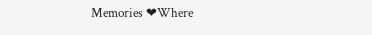Memories ❤Where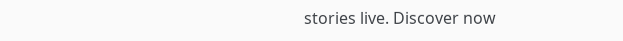stories live. Discover now